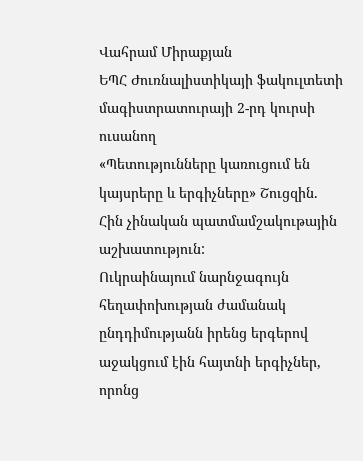Վահրամ Միրաքյան
ԵՊՀ Ժուռնալիստիկայի ֆակուլտետի
մագիստրատուրայի 2-րդ կուրսի ուսանող
«Պետությունները կառուցում են կայսրերը և երգիչները» Շուցզին.
Հին չինական պատմամշակութային աշխատություն:
Ուկրաինայում նարնջագույն հեղափոխության ժամանակ ընդդիմությանն իրենց երգերով աջակցում էին հայտնի երգիչներ, որոնց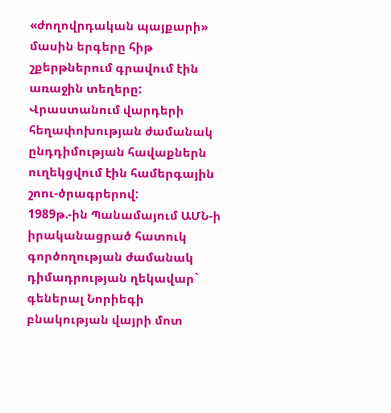«ժողովրդական պայքարի» մասին երգերը հիթ շքերթներում գրավում էին առաջին տեղերը:
Վրաստանում վարդերի հեղափոխության ժամանակ ընդդիմության հավաքներն ուղեկցվում էին համերգային շոու-ծրագրերով:
1989թ.-ին Պանամայում ԱՄՆ-ի իրականացրած հատուկ գործողության ժամանակ դիմադրության ղեկավար` գեներալ Նորիեգի բնակության վայրի մոտ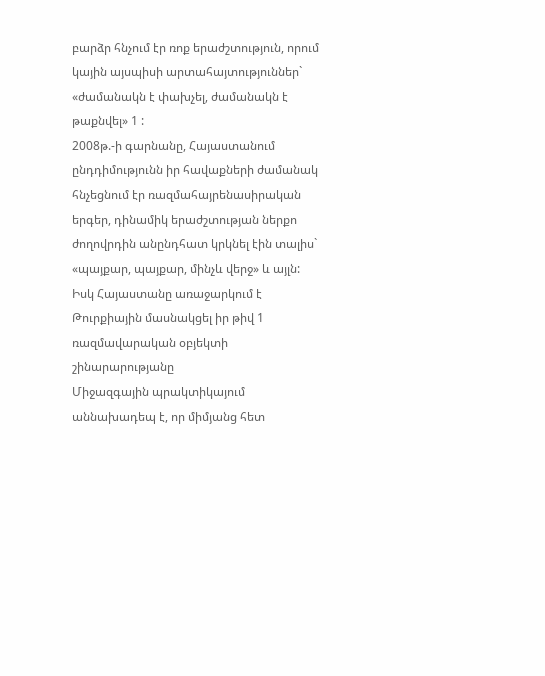բարձր հնչում էր ռոք երաժշտություն, որում կային այսպիսի արտահայտություններ` «ժամանակն է փախչել, ժամանակն է թաքնվել» 1 :
2008թ.-ի գարնանը, Հայաստանում ընդդիմությունն իր հավաքների ժամանակ հնչեցնում էր ռազմահայրենասիրական երգեր, դինամիկ երաժշտության ներքո ժողովրդին անընդհատ կրկնել էին տալիս` «պայքար, պայքար, մինչև վերջ» և այլն:
Իսկ Հայաստանը առաջարկում է Թուրքիային մասնակցել իր թիվ 1 ռազմավարական օբյեկտի շինարարությանը
Միջազգային պրակտիկայում աննախադեպ է, որ միմյանց հետ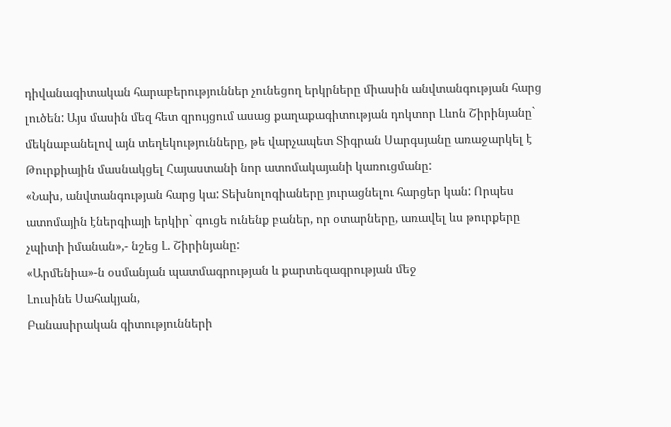դիվանագիտական հարաբերություններ չունեցող երկրները միասին անվտանգության հարց լուծեն: Այս մասին մեզ հետ զրույցում ասաց քաղաքագիտության դոկտոր Լևոն Շիրինյանը` մեկնաբանելով այն տեղեկությունները, թե վարչապետ Տիգրան Սարգսյանը առաջարկել է Թուրքիային մասնակցել Հայաստանի նոր ատոմակայանի կառուցմանը:
«Նախ, անվտանգության հարց կա: Տեխնոլոգիաները յուրացնելու հարցեր կան: Որպես ատոմային էներգիայի երկիր` գուցե ունենք բաներ, որ օտարները, առավել ևս թուրքերը չպիտի իմանան»,- նշեց Լ. Շիրինյանը:
«Արմենիա»-ն օսմանյան պատմագրության և քարտեզագրության մեջ
Լուսինե Սահակյան,
Բանասիրական գիտությունների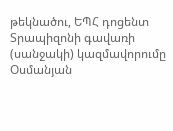թեկնածու, ԵՊՀ դոցենտ
Տրապիզոնի գավառի (սանջակի) կազմավորումը
Օսմանյան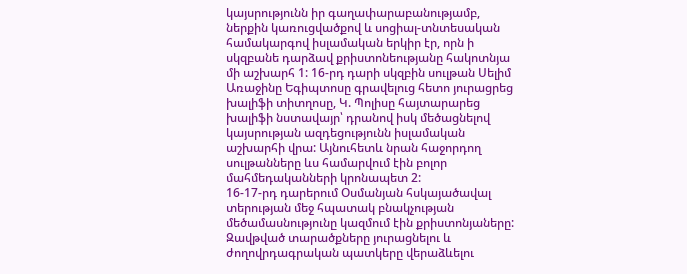կայսրությունն իր գաղափարաբանությամբ, ներքին կառուցվածքով և սոցիալ-տնտեսական համակարգով իսլամական երկիր էր, որն ի սկզբանե դարձավ քրիստոնեությանը հակոտնյա մի աշխարհ 1: 16-րդ դարի սկզբին սուլթան Սելիմ Առաջինը Եգիպտոսը գրավելուց հետո յուրացրեց խալիֆի տիտղոսը, Կ. Պոլիսը հայտարարեց խալիֆի նստավայր՝ դրանով իսկ մեծացնելով կայսրության ազդեցությունն իսլամական աշխարհի վրա: Այնուհետև նրան հաջորդող սուլթանները ևս համարվում էին բոլոր մահմեդականների կրոնապետ 2:
16-17-րդ դարերում Օսմանյան հսկայածավալ տերության մեջ հպատակ բնակչության մեծամասնությունը կազմում էին քրիստոնյաները: Զավթված տարածքները յուրացնելու և ժողովրդագրական պատկերը վերաձևելու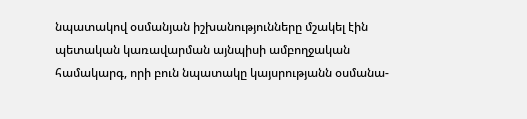նպատակով օսմանյան իշխանությունները մշակել էին պետական կառավարման այնպիսի ամբողջական համակարգ, որի բուն նպատակը կայսրությանն օսմանա-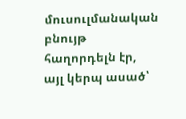մուսուլմանական բնույթ հաղորդելն էր, այլ կերպ ասած՝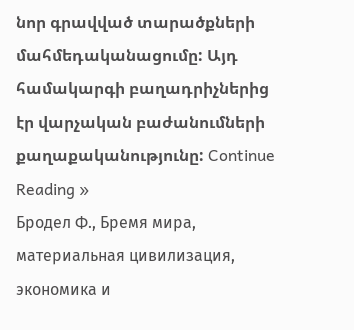նոր գրավված տարածքների մահմեդականացումը: Այդ համակարգի բաղադրիչներից էր վարչական բաժանումների քաղաքականությունը: Continue Reading »
Бродел Ф., Бремя мира, материальная цивилизация, экономика и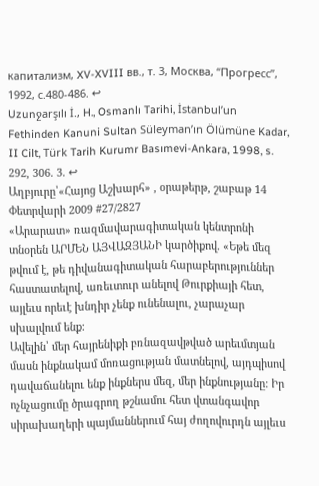капитализм, XV-XVIII вв., т. 3, Москва, “Прогресс”, 1992, с.480-486. ↩
Uzunջarşılı İ., H., Osmanlı Tarihi, İstanbul’un Fethinden Kanuni Sultan Süleyman’ın Ölümüne Kadar, II Cilt, Türk Tarih Kurumr Basımevi-Ankara, 1998, s. 292, 306. 3. ↩
Աղբյուրը՝«Հայոց Աշխարհ» , օրաթերթ, շաբաթ 14 Փետրվարի 2009 #27/2827
«Արարատ» ռազմավարագիտական կենտրոնի տնօրեն ԱՐՄԵՆ ԱՅՎԱԶՅԱՆԻ կարծիքով. «Եթե մեզ թվում է, թե դիվանագիտական հարաբերություններ հաստատելով, առեւտուր անելով Թուրքիայի հետ, այլեւս որեւէ խնդիր չենք ունենալու, չարաչար սխալվում ենք:
Ավելին՝ մեր հայրենիքի բռնազավթված արեւմտյան մասն ինքնակամ մոռացության մատնելով, այդպիսով դավաճանելու ենք ինքներս մեզ, մեր ինքնությանը: Իր ոչնչացումը ծրագրող թշնամու հետ վտանգավոր սիրախաղերի պայմաններում հայ ժողովուրդն այլեւս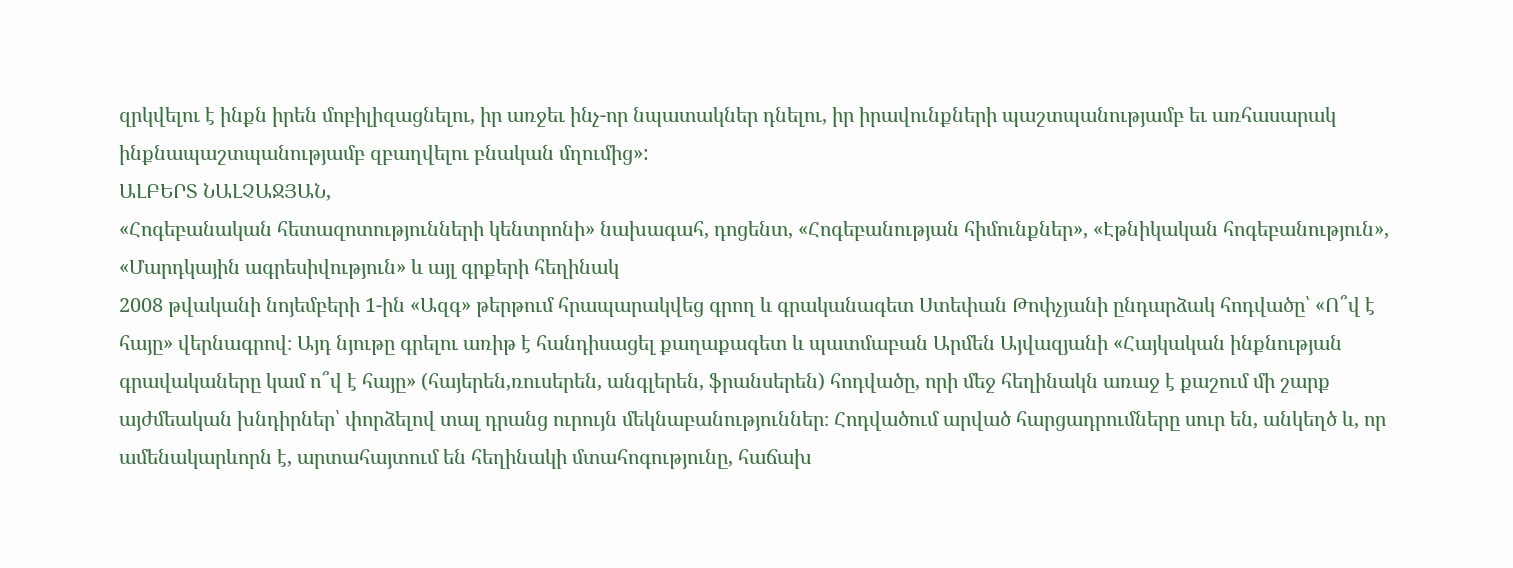զրկվելու է ինքն իրեն մոբիլիզացնելու, իր առջեւ ինչ-որ նպատակներ դնելու, իր իրավունքների պաշտպանությամբ եւ առհասարակ ինքնապաշտպանությամբ զբաղվելու բնական մղումից»:
ԱԼԲԵՐՏ ՆԱԼՉԱՋՅԱՆ,
«Հոգեբանական հետազոտությունների կենտրոնի» նախագահ, դոցենտ, «Հոգեբանության հիմունքներ», «Էթնիկական հոգեբանություն», «Մարդկային ագրեսիվություն» և այլ գրքերի հեղինակ
2008 թվականի նոյեմբերի 1-ին «Ազգ» թերթում հրապարակվեց գրող և գրականագետ Ստեփան Թոփչյանի ընդարձակ հոդվածը՝ «Ո՞վ է հայը» վերնագրով։ Այդ նյութը գրելու առիթ է հանդիսացել քաղաքագետ և պատմաբան Արմեն Այվազյանի «Հայկական ինքնության գրավակաները կամ ո՞վ է հայը» (հայերեն,ռուսերեն, անգլերեն, ֆրանսերեն) հոդվածը, որի մեջ հեղինակն առաջ է քաշում մի շարք այժմեական խնդիրներ՝ փորձելով տալ դրանց ուրույն մեկնաբանություններ։ Հոդվածում արված հարցադրումները սուր են, անկեղծ և, որ ամենակարևորն է, արտահայտում են հեղինակի մտահոգությունը, հաճախ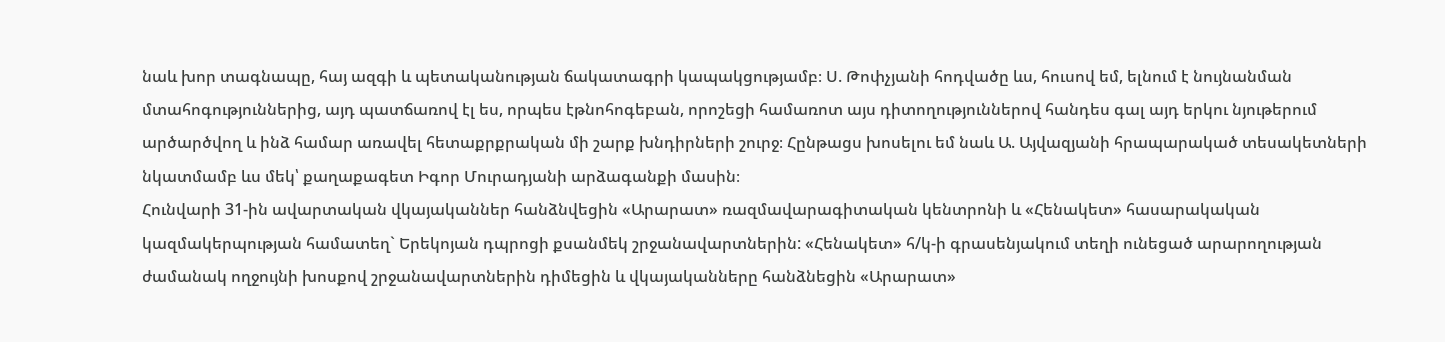նաև խոր տագնապը, հայ ազգի և պետականության ճակատագրի կապակցությամբ։ Ս. Թոփչյանի հոդվածը ևս, հուսով եմ, ելնում է նույնանման մտահոգություններից, այդ պատճառով էլ ես, որպես էթնոհոգեբան, որոշեցի համառոտ այս դիտողություններով հանդես գալ այդ երկու նյութերում արծարծվող և ինձ համար առավել հետաքրքրական մի շարք խնդիրների շուրջ։ Հընթացս խոսելու եմ նաև Ա. Այվազյանի հրապարակած տեսակետների նկատմամբ ևս մեկ՝ քաղաքագետ Իգոր Մուրադյանի արձագանքի մասին։
Հունվարի 31-ին ավարտական վկայականներ հանձնվեցին «Արարատ» ռազմավարագիտական կենտրոնի և «Հենակետ» հասարակական կազմակերպության համատեղ` Երեկոյան դպրոցի քսանմեկ շրջանավարտներին: «Հենակետ» հ/կ-ի գրասենյակում տեղի ունեցած արարողության ժամանակ ողջույնի խոսքով շրջանավարտներին դիմեցին և վկայականները հանձնեցին «Արարատ»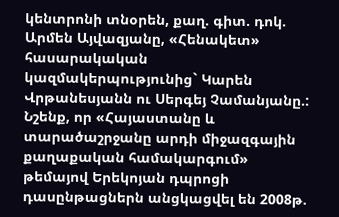կենտրոնի տնօրեն, քաղ. գիտ. դոկ. Արմեն Այվազյանը, «Հենակետ» հասարակական կազմակերպությունից` Կարեն Վրթանեսյանն ու Սերգեյ Չամանյանը.:
Նշենք, որ «Հայաստանը և տարածաշրջանը արդի միջազգային քաղաքական համակարգում» թեմայով Երեկոյան դպրոցի դասընթացներն անցկացվել են 2008թ.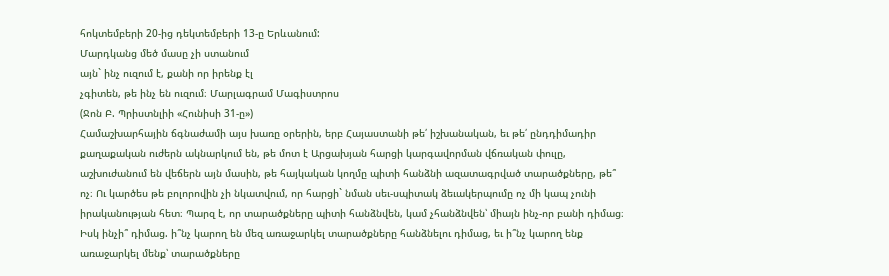հոկտեմբերի 20-ից դեկտեմբերի 13-ը Երևանում:
Մարդկանց մեծ մասը չի ստանում
այն` ինչ ուզում է, քանի որ իրենք էլ
չգիտեն, թե ինչ են ուզում։ Մարլագրամ Մագիստրոս
(Ջոն Բ. Պրիստնլիի «Հունիսի 31-ը»)
Համաշխարհային ճգնաժամի այս խառը օրերին, երբ Հայաստանի թե՛ իշխանական, եւ թե՛ ընդդիմադիր քաղաքական ուժերն ակնարկում են, թե մոտ է Արցախյան հարցի կարգավորման վճռական փուլը, աշխուժանում են վեճերն այն մասին, թե հայկական կողմը պիտի հանձնի ազատագրված տարածքները, թե՞ ոչ։ Ու կարծես թե բոլորովին չի նկատվում, որ հարցի` նման սեւ-սպիտակ ձեւակերպումը ոչ մի կապ չունի իրականության հետ։ Պարզ է, որ տարածքները պիտի հանձնվեն, կամ չհանձնվեն՝ միայն ինչ-որ բանի դիմաց։ Իսկ ինչի՞ դիմաց. ի՞նչ կարող են մեզ առաջարկել տարածքները հանձնելու դիմաց, եւ ի՞նչ կարող ենք առաջարկել մենք՝ տարածքները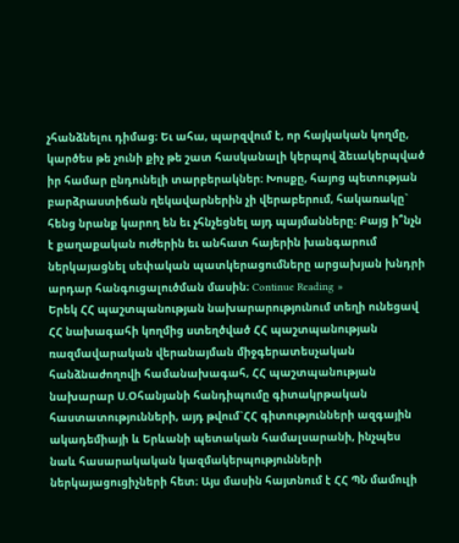չհանձնելու դիմաց։ Եւ ահա, պարզվում է, որ հայկական կողմը, կարծես թե չունի քիչ թե շատ հասկանալի կերպով ձեւակերպված իր համար ընդունելի տարբերակներ։ Խոսքը, հայոց պետության բարձրաստիճան ղեկավարներին չի վերաբերում, հակառակը` հենց նրանք կարող են եւ չհնչեցնել այդ պայմանները։ Բայց ի՞նչն է քաղաքական ուժերին եւ անհատ հայերին խանգարում ներկայացնել սեփական պատկերացումները արցախյան խնդրի արդար հանգուցալուծման մասին։ Continue Reading »
Երեկ ՀՀ պաշտպանության նախարարությունում տեղի ունեցավ ՀՀ նախագահի կողմից ստեղծված ՀՀ պաշտպանության ռազմավարական վերանայման միջգերատեսչական հանձնաժողովի համանախագահ, ՀՀ պաշտպանության նախարար Ս.Օհանյանի հանդիպումը գիտակրթական հաստատությունների, այդ թվում`ՀՀ գիտությունների ազգային ակադեմիայի և Երևանի պետական համալսարանի, ինչպես նաև հասարակական կազմակերպությունների ներկայացուցիչների հետ։ Այս մասին հայտնում է ՀՀ ՊՆ մամուլի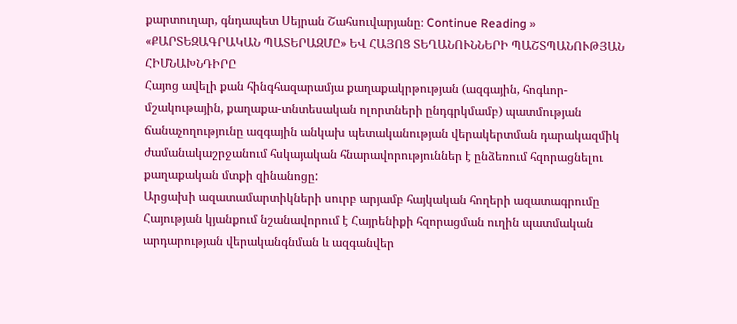քարտուղար, գնդապետ Սեյրան Շահսուվարյանը։ Continue Reading »
«ՔԱՐՏԵԶԱԳՐԱԿԱՆ ՊԱՏԵՐԱԶՄԸ» ԵՎ ՀԱՅՈՑ ՏԵՂԱՆՈՒՆՆԵՐԻ ՊԱՇՏՊԱՆՈՒԹՅԱՆ ՀԻՄՆԱԽՆԴԻՐԸ
Հայոց ավելի քան հինգհազարամյա քաղաքակրթության (ազգային, հոգևոր-մշակութային, քաղաքա-տնտեսական ոլորտների ընդգրկմամբ) պատմության ճանաչողությունը ազգային անկախ պետականության վերակերտման դարակազմիկ ժամանակաշրջանում հսկայական հնարավորություններ է ընձեռում հզորացնելու քաղաքական մտքի զինանոցը:
Արցախի ազատամարտիկների սուրբ արյամբ հայկական հողերի ազատագրումը Հայության կյանքում նշանավորում է Հայրենիքի հզորացման ուղին պատմական արդարության վերականգնման և ազգանվեր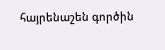հայրենաշեն գործին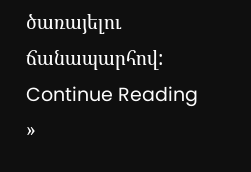ծառայելու ճանապարհով: Continue Reading »